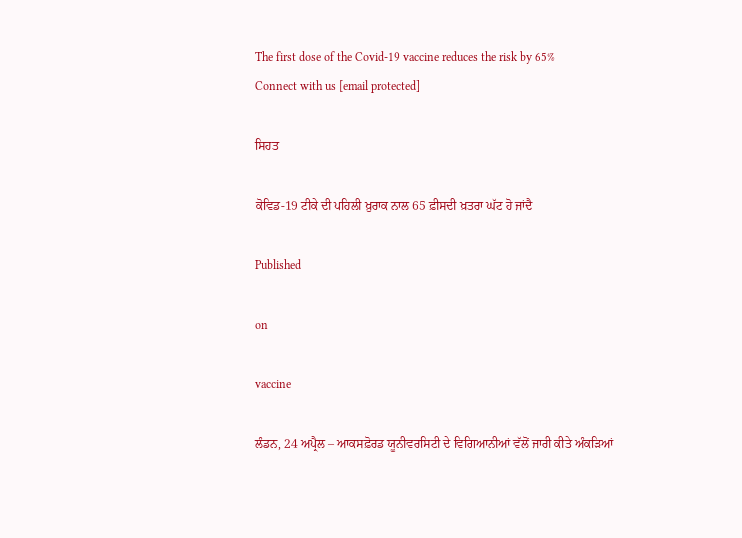The first dose of the Covid-19 vaccine reduces the risk by 65%
Connect with us [email protected]

ਸਿਹਤ

ਕੋਵਿਡ-19 ਟੀਕੇ ਦੀ ਪਹਿਲੀ ਖ਼ੁਰਾਕ ਨਾਲ 65 ਫ਼ੀਸਦੀ ਖ਼ਤਰਾ ਘੱਟ ਹੋ ਜਾਂਦੈ

Published

on

vaccine

ਲੰਡਨ, 24 ਅਪ੍ਰੈਲ – ਆਕਸਫ਼ੋਰਡ ਯੂਨੀਵਰਸਿਟੀ ਦੇ ਵਿਗਿਆਨੀਆਂ ਵੱਲੋਂ ਜਾਰੀ ਕੀਤੇ ਅੰਕੜਿਆਂ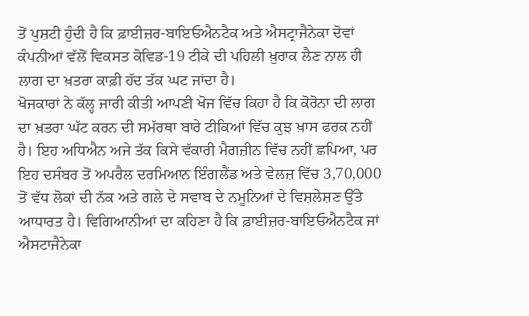ਤੋਂ ਪੁਸ਼ਟੀ ਹੁੰਦੀ ਹੈ ਕਿ ਫ਼ਾਈਜ਼ਰ-ਬਾਇਓਐਨਟੈਕ ਅਤੇ ਐਸਟ੍ਰਾਜੈਨੇਕਾ ਦੋਵਾਂ ਕੰਪਨੀਆਂ ਵੱਲੋਂ ਵਿਕਸਤ ਕੋਵਿਡ-19 ਟੀਕੇ ਦੀ ਪਹਿਲੀ ਖ਼ੁਰਾਕ ਲੈਣ ਨਾਲ ਹੀ ਲਾਗ ਦਾ ਖ਼ਤਰਾ ਕਾਫ਼ੀ ਹੱਦ ਤੱਕ ਘਟ ਜਾਂਦਾ ਹੈ।
ਖੋਜਕਾਰਾਂ ਨੇ ਕੱਲ੍ਹ ਜਾਰੀ ਕੀਤੀ ਆਪਣੀ ਖੋਜ ਵਿੱਚ ਕਿਹਾ ਹੈ ਕਿ ਕੋਰੋਨਾ ਦੀ ਲਾਗ ਦਾ ਖ਼ਤਰਾ ਘੱਟ ਕਰਨ ਦੀ ਸਮੱਰਥਾ ਬਾਰੇ ਟੀਕਿਆਂ ਵਿੱਚ ਕੁਝ ਖ਼ਾਸ ਫਰਕ ਨਹੀਂ ਹੈ। ਇਹ ਅਧਿਐਨ ਅਜੇ ਤੱਕ ਕਿਸੇ ਵੱਕਾਰੀ ਮੈਗਜ਼ੀਨ ਵਿੱਚ ਨਹੀਂ ਛਪਿਆ, ਪਰ ਇਹ ਦਸੰਬਰ ਤੋਂ ਅਪਰੈਲ ਦਰਮਿਆਨ ਇੰਗਲੈਂਡ ਅਤੇ ਵੇਲਜ਼ ਵਿੱਚ 3,70,000 ਤੋਂ ਵੱਧ ਲੋਕਾਂ ਦੀ ਨੱਕ ਅਤੇ ਗਲੇ ਦੇ ਸਵਾਬ ਦੇ ਨਮੂਨਿਆਂ ਦੇ ਵਿਸ਼ਲੇਸ਼ਣ ਉੱਤੇ ਆਧਾਰਤ ਹੈ। ਵਿਗਿਆਨੀਆਂ ਦਾ ਕਹਿਣਾ ਹੈ ਕਿ ਫ਼ਾਈਜ਼ਰ-ਬਾਇਓਐਨਟੈਕ ਜਾਂ ਐਸਟਾਜੈਨੇਕਾ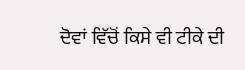ਦੋਵਾਂ ਵਿੱਚੋਂ ਕਿਸੇ ਵੀ ਟੀਕੇ ਦੀ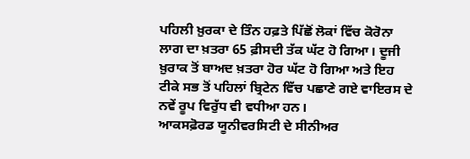ਪਹਿਲੀ ਖ਼ੁਰਕਾ ਦੇ ਤਿੰਨ ਹਫ਼ਤੇ ਪਿੱਛੋਂ ਲੋਕਾਂ ਵਿੱਚ ਕੋਰੋਨਾ ਲਾਗ ਦਾ ਖ਼ਤਰਾ 65 ਫ਼ੀਸਦੀ ਤੱਕ ਘੱਟ ਹੋ ਗਿਆ। ਦੂਜੀ ਖ਼ੁਰਾਕ ਤੋਂ ਬਾਅਦ ਖ਼ਤਰਾ ਹੋਰ ਘੱਟ ਹੋ ਗਿਆ ਅਤੇ ਇਹ ਟੀਕੇ ਸਭ ਤੋਂ ਪਹਿਲਾਂ ਬ੍ਰਿਟੇਨ ਵਿੱਚ ਪਛਾਣੇ ਗਏ ਵਾਇਰਸ ਦੇ ਨਵੇਂ ਰੂਪ ਵਿਰੁੱਧ ਵੀ ਵਧੀਆ ਹਨ।
ਆਕਸਫ਼ੋਰਡ ਯੂਨੀਵਰਸਿਟੀ ਦੇ ਸੀਨੀਅਰ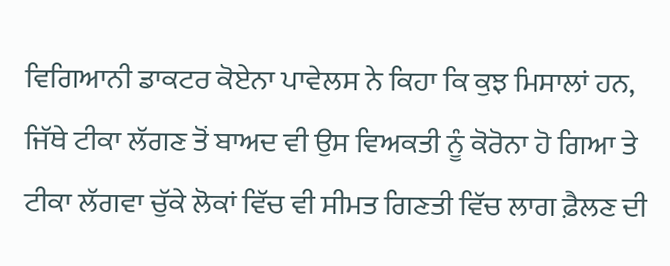ਵਿਗਿਆਨੀ ਡਾਕਟਰ ਕੋਏਨਾ ਪਾਵੇਲਸ ਨੇ ਕਿਹਾ ਕਿ ਕੁਝ ਮਿਸਾਲਾਂ ਹਨ, ਜਿੱਥੇ ਟੀਕਾ ਲੱਗਣ ਤੋਂ ਬਾਅਦ ਵੀ ਉਸ ਵਿਅਕਤੀ ਨੂੰ ਕੋਰੋਨਾ ਹੋ ਗਿਆ ਤੇ ਟੀਕਾ ਲੱਗਵਾ ਚੁੱਕੇ ਲੋਕਾਂ ਵਿੱਚ ਵੀ ਸੀਮਤ ਗਿਣਤੀ ਵਿੱਚ ਲਾਗ ਫ਼ੈਲਣ ਦੀ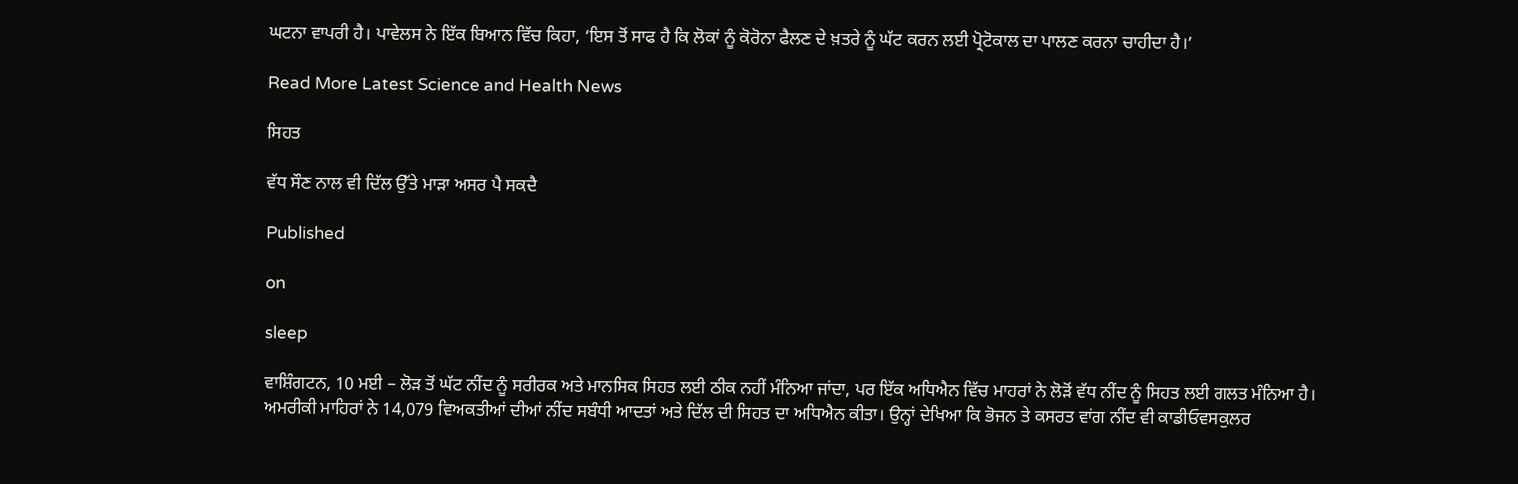ਘਟਨਾ ਵਾਪਰੀ ਹੈ। ਪਾਵੇਲਸ ਨੇ ਇੱਕ ਬਿਆਨ ਵਿੱਚ ਕਿਹਾ, ‘ਇਸ ਤੋਂ ਸਾਫ ਹੈ ਕਿ ਲੋਕਾਂ ਨੂੰ ਕੋਰੋਨਾ ਫੈਲਣ ਦੇ ਖ਼ਤਰੇ ਨੂੰ ਘੱਟ ਕਰਨ ਲਈ ਪ੍ਰੋਟੋਕਾਲ ਦਾ ਪਾਲਣ ਕਰਨਾ ਚਾਹੀਦਾ ਹੈ।’

Read More Latest Science and Health News

ਸਿਹਤ

ਵੱਧ ਸੌਣ ਨਾਲ ਵੀ ਦਿੱਲ ਉੱਤੇ ਮਾੜਾ ਅਸਰ ਪੈ ਸਕਦੈ

Published

on

sleep

ਵਾਸ਼ਿੰਗਟਨ, 10 ਮਈ – ਲੋੜ ਤੋਂ ਘੱਟ ਨੀਂਦ ਨੂੰ ਸਰੀਰਕ ਅਤੇ ਮਾਨਸਿਕ ਸਿਹਤ ਲਈ ਠੀਕ ਨਹੀਂ ਮੰਨਿਆ ਜਾਂਦਾ, ਪਰ ਇੱਕ ਅਧਿਐਨ ਵਿੱਚ ਮਾਹਰਾਂ ਨੇ ਲੋੜੋਂ ਵੱਧ ਨੀਂਦ ਨੂੰ ਸਿਹਤ ਲਈ ਗਲਤ ਮੰਨਿਆ ਹੈ।
ਅਮਰੀਕੀ ਮਾਹਿਰਾਂ ਨੇ 14,079 ਵਿਅਕਤੀਆਂ ਦੀਆਂ ਨੀਂਦ ਸਬੰਧੀ ਆਦਤਾਂ ਅਤੇ ਦਿੱਲ ਦੀ ਸਿਹਤ ਦਾ ਅਧਿਐਨ ਕੀਤਾ। ਉਨ੍ਹਾਂ ਦੇਖਿਆ ਕਿ ਭੋਜਨ ਤੇ ਕਸਰਤ ਵਾਂਗ ਨੀਂਦ ਵੀ ਕਾਡੀਓਵਸਕੁਲਰ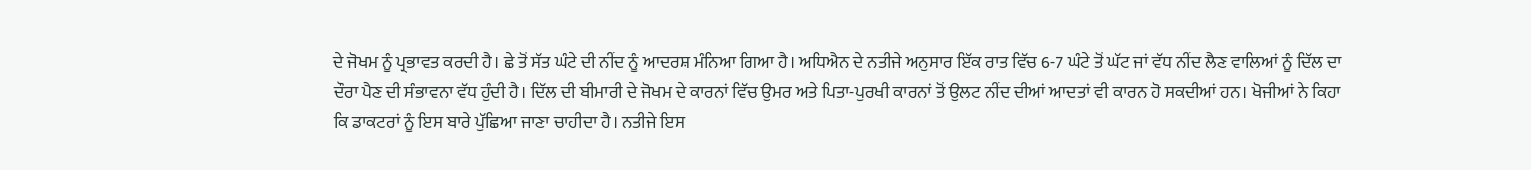ਦੇ ਜੋਖਮ ਨੂੰ ਪ੍ਰਭਾਵਤ ਕਰਦੀ ਹੈ। ਛੇ ਤੋਂ ਸੱਤ ਘੰਟੇ ਦੀ ਨੀਂਦ ਨੂੰ ਆਦਰਸ਼ ਮੰਨਿਆ ਗਿਆ ਹੈ। ਅਧਿਐਨ ਦੇ ਨਤੀਜੇ ਅਨੁਸਾਰ ਇੱਕ ਰਾਤ ਵਿੱਚ 6-7 ਘੰਟੇ ਤੋਂ ਘੱਟ ਜਾਂ ਵੱਧ ਨੀਂਦ ਲੈਣ ਵਾਲਿਆਂ ਨੂੰ ਦਿੱਲ ਦਾ ਦੌਰਾ ਪੈਣ ਦੀ ਸੰਭਾਵਨਾ ਵੱਧ ਹੁੰਦੀ ਹੈ। ਦਿੱਲ ਦੀ ਬੀਮਾਰੀ ਦੇ ਜੋਖਮ ਦੇ ਕਾਰਨਾਂ ਵਿੱਚ ਉਮਰ ਅਤੇ ਪਿਤਾ-ਪੁਰਖੀ ਕਾਰਨਾਂ ਤੋਂ ਉਲਟ ਨੀਂਦ ਦੀਆਂ ਆਦਤਾਂ ਵੀ ਕਾਰਨ ਹੋ ਸਕਦੀਆਂ ਹਨ। ਖੋਜੀਆਂ ਨੇ ਕਿਹਾ ਕਿ ਡਾਕਟਰਾਂ ਨੂੰ ਇਸ ਬਾਰੇ ਪੁੱਛਿਆ ਜਾਣਾ ਚਾਹੀਦਾ ਹੈ। ਨਤੀਜੇ ਇਸ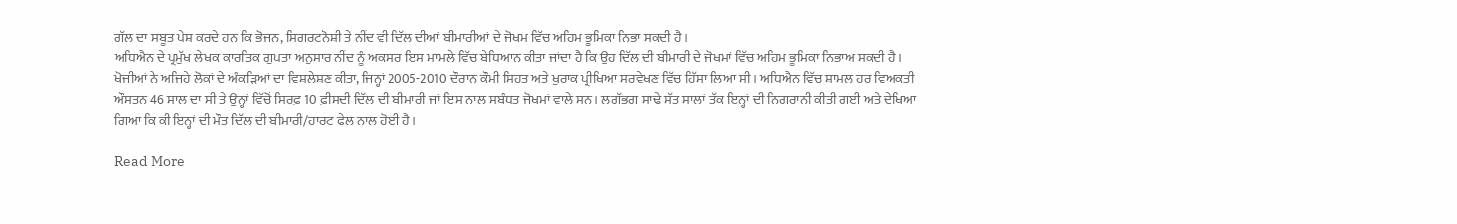ਗੱਲ ਦਾ ਸਬੂਤ ਪੇਸ਼ ਕਰਦੇ ਹਨ ਕਿ ਭੋਜਨ, ਸਿਗਰਟਨੋਸ਼ੀ ਤੇ ਨੀਂਦ ਵੀ ਦਿੱਲ ਦੀਆਂ ਬੀਮਾਰੀਆਂ ਦੇ ਜੋਖਮ ਵਿੱਚ ਅਹਿਮ ਭੂਮਿਕਾ ਨਿਭਾ ਸਕਦੀ ਹੈ।
ਅਧਿਐਨ ਦੇ ਪ੍ਰਮੁੱਖ ਲੇਖਕ ਕਾਰਤਿਕ ਗੁਪਤਾ ਅਨੁਸਾਰ ਨੀਂਦ ਨੂੰ ਅਕਸਰ ਇਸ ਮਾਮਲੇ ਵਿੱਚ ਬੇਧਿਆਨ ਕੀਤਾ ਜਾਂਦਾ ਹੈ ਕਿ ਉਹ ਦਿੱਲ ਦੀ ਬੀਮਾਰੀ ਦੇ ਜੋਖਮਾਂ ਵਿੱਚ ਅਹਿਮ ਭੂਮਿਕਾ ਨਿਭਾਅ ਸਕਦੀ ਹੈ। ਖੋਜੀਆਂ ਨੇ ਅਜਿਹੇ ਲੋਕਾਂ ਦੇ ਅੰਕੜਿਆਂ ਦਾ ਵਿਸ਼ਲੇਸ਼ਣ ਕੀਤਾ, ਜਿਨ੍ਹਾਂ 2005-2010 ਦੌਰਾਨ ਕੌਮੀ ਸਿਹਤ ਅਤੇ ਖੁਰਾਕ ਪ੍ਰੀਖਿਆ ਸਰਵੇਖਣ ਵਿੱਚ ਹਿੱਸਾ ਲਿਆ ਸੀ। ਅਧਿਐਨ ਵਿੱਚ ਸ਼ਾਮਲ ਹਰ ਵਿਅਕਤੀ ਔਸਤਨ 46 ਸਾਲ ਦਾ ਸੀ ਤੇ ਉਨ੍ਹਾਂ ਵਿੱਚੋਂ ਸਿਰਫ਼ 10 ਫ਼ੀਸਦੀ ਦਿੱਲ ਦੀ ਬੀਮਾਰੀ ਜਾਂ ਇਸ ਨਾਲ ਸਬੰਧਤ ਜੋਖਮਾਂ ਵਾਲੇ ਸਨ। ਲਗੱਭਗ ਸਾਢੇ ਸੱਤ ਸਾਲਾਂ ਤੱਕ ਇਨ੍ਹਾਂ ਦੀ ਨਿਗਰਾਨੀ ਕੀਤੀ ਗਈ ਅਤੇ ਦੇਖਿਆ ਗਿਆ ਕਿ ਕੀ ਇਨ੍ਹਾਂ ਦੀ ਮੌਤ ਦਿੱਲ ਦੀ ਬੀਮਾਰੀ/ਹਾਰਟ ਫੇਲ ਨਾਲ ਹੋਈ ਹੈ।

Read More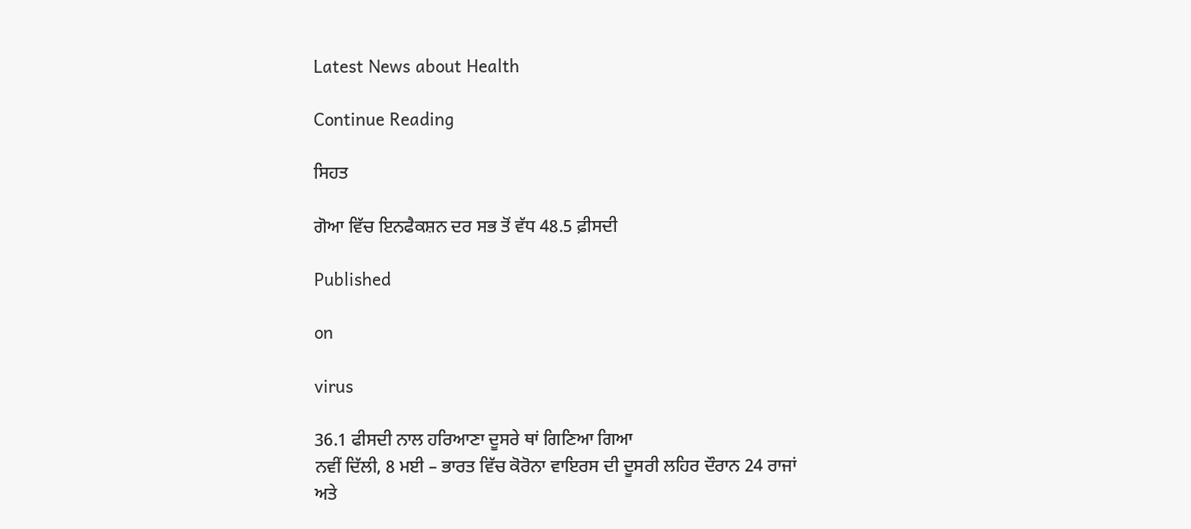Latest News about Health

Continue Reading

ਸਿਹਤ

ਗੋਆ ਵਿੱਚ ਇਨਫੈਕਸ਼ਨ ਦਰ ਸਭ ਤੋਂ ਵੱਧ 48.5 ਫ਼ੀਸਦੀ

Published

on

virus

36.1 ਫੀਸਦੀ ਨਾਲ ਹਰਿਆਣਾ ਦੂਸਰੇ ਥਾਂ ਗਿਣਿਆ ਗਿਆ
ਨਵੀਂ ਦਿੱਲੀ, 8 ਮਈ – ਭਾਰਤ ਵਿੱਚ ਕੋਰੋਨਾ ਵਾਇਰਸ ਦੀ ਦੂਸਰੀ ਲਹਿਰ ਦੌਰਾਨ 24 ਰਾਜਾਂ ਅਤੇ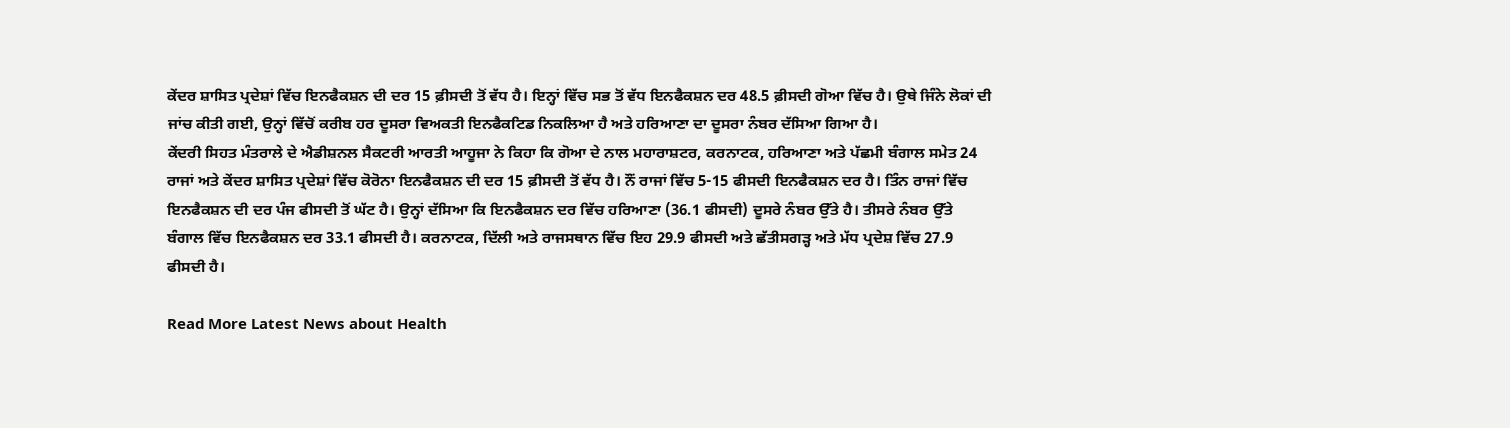ਕੇਂਦਰ ਸ਼ਾਸਿਤ ਪ੍ਰਦੇਸ਼ਾਂ ਵਿੱਚ ਇਨਫੈਕਸ਼ਨ ਦੀ ਦਰ 15 ਫ਼ੀਸਦੀ ਤੋਂ ਵੱਧ ਹੈ। ਇਨ੍ਹਾਂ ਵਿੱਚ ਸਭ ਤੋਂ ਵੱਧ ਇਨਫੈਕਸ਼ਨ ਦਰ 48.5 ਫ਼ੀਸਦੀ ਗੋਆ ਵਿੱਚ ਹੈ। ਉਥੇ ਜਿੰਨੇ ਲੋਕਾਂ ਦੀ ਜਾਂਚ ਕੀਤੀ ਗਈ, ਉਨ੍ਹਾਂ ਵਿੱਚੋਂ ਕਰੀਬ ਹਰ ਦੂਸਰਾ ਵਿਅਕਤੀ ਇਨਫੈਕਟਿਡ ਨਿਕਲਿਆ ਹੈ ਅਤੇ ਹਰਿਆਣਾ ਦਾ ਦੂਸਰਾ ਨੰਬਰ ਦੱਸਿਆ ਗਿਆ ਹੈ।
ਕੇਂਦਰੀ ਸਿਹਤ ਮੰਤਰਾਲੇ ਦੇ ਐਡੀਸ਼ਨਲ ਸੈਕਟਰੀ ਆਰਤੀ ਆਹੂਜਾ ਨੇ ਕਿਹਾ ਕਿ ਗੋਆ ਦੇ ਨਾਲ ਮਹਾਰਾਸ਼ਟਰ, ਕਰਨਾਟਕ, ਹਰਿਆਣਾ ਅਤੇ ਪੱਛਮੀ ਬੰਗਾਲ ਸਮੇਤ 24 ਰਾਜਾਂ ਅਤੇ ਕੇਂਦਰ ਸ਼ਾਸਿਤ ਪ੍ਰਦੇਸ਼ਾਂ ਵਿੱਚ ਕੋਰੋਨਾ ਇਨਫੈਕਸ਼ਨ ਦੀ ਦਰ 15 ਫ਼ੀਸਦੀ ਤੋਂ ਵੱਧ ਹੈ। ਨੌਂ ਰਾਜਾਂ ਵਿੱਚ 5-15 ਫੀਸਦੀ ਇਨਫੈਕਸ਼ਨ ਦਰ ਹੈ। ਤਿੰਨ ਰਾਜਾਂ ਵਿੱਚ ਇਨਫੈਕਸ਼ਨ ਦੀ ਦਰ ਪੰਜ ਫੀਸਦੀ ਤੋਂ ਘੱਟ ਹੈ। ਉਨ੍ਹਾਂ ਦੱਸਿਆ ਕਿ ਇਨਫੈਕਸ਼ਨ ਦਰ ਵਿੱਚ ਹਰਿਆਣਾ (36.1 ਫੀਸਦੀ) ਦੂਸਰੇ ਨੰਬਰ ਉੱਤੇ ਹੈ। ਤੀਸਰੇ ਨੰਬਰ ਉੱਤੇ ਬੰਗਾਲ ਵਿੱਚ ਇਨਫੈਕਸ਼ਨ ਦਰ 33.1 ਫੀਸਦੀ ਹੈ। ਕਰਨਾਟਕ, ਦਿੱਲੀ ਅਤੇ ਰਾਜਸਥਾਨ ਵਿੱਚ ਇਹ 29.9 ਫੀਸਦੀ ਅਤੇ ਛੱਤੀਸਗੜ੍ਹ ਅਤੇ ਮੱਧ ਪ੍ਰਦੇਸ਼ ਵਿੱਚ 27.9 ਫੀਸਦੀ ਹੈ।

Read More Latest News about Health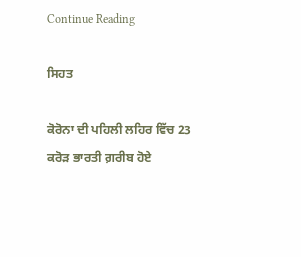Continue Reading

ਸਿਹਤ

ਕੋਰੋਨਾ ਦੀ ਪਹਿਲੀ ਲਹਿਰ ਵਿੱਚ 23 ਕਰੋੜ ਭਾਰਤੀ ਗ਼ਰੀਬ ਹੋਏ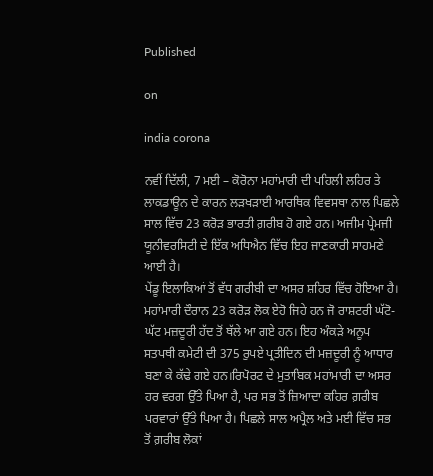Published

on

india corona

ਨਵੀਂ ਦਿੱਲੀ, 7 ਮਈ – ਕੋਰੋਨਾ ਮਹਾਂਮਾਰੀ ਦੀ ਪਹਿਲੀ ਲਹਿਰ ਤੇ ਲਾਕਡਾਊਨ ਦੇ ਕਾਰਨ ਲੜਖੜਾਈ ਆਰਥਿਕ ਵਿਵਸਥਾ ਨਾਲ ਪਿਛਲੇ ਸਾਲ ਵਿੱਚ 23 ਕਰੋੜ ਭਾਰਤੀ ਗ਼ਰੀਬ ਹੋ ਗਏ ਹਨ। ਅਜੀਮ ਪ੍ਰੇਮਜੀ ਯੂਨੀਵਰਸਿਟੀ ਦੇ ਇੱਕ ਅਧਿਐਨ ਵਿੱਚ ਇਹ ਜਾਣਕਾਰੀ ਸਾਹਮਣੇ ਆਈ ਹੈ।
ਪੇਂਡੂ ਇਲਾਕਿਆਂ ਤੋਂ ਵੱਧ ਗਰੀਬੀ ਦਾ ਅਸਰ ਸ਼ਹਿਰ ਵਿੱਚ ਹੋਇਆ ਹੈ। ਮਹਾਂਮਾਰੀ ਦੌਰਾਨ 23 ਕਰੋੜ ਲੋਕ ਏਹੋ ਜਿਹੇ ਹਨ ਜੋ ਰਾਸ਼ਟਰੀ ਘੱਟੋ-ਘੱਟ ਮਜ਼ਦੂਰੀ ਹੱਦ ਤੋਂ ਥੱਲੇ ਆ ਗਏ ਹਨ। ਇਹ ਅੰਕੜੇ ਅਨੂਪ ਸਤਪਥੀ ਕਮੇਟੀ ਦੀ 375 ਰੁਪਏ ਪ੍ਰਤੀਦਿਨ ਦੀ ਮਜ਼ਦੂਰੀ ਨੂੰ ਆਧਾਰ ਬਣਾ ਕੇ ਕੱਢੇ ਗਏ ਹਨ।ਰਿਪੋਰਟ ਦੇ ਮੁਤਾਬਿਕ ਮਹਾਂਮਾਰੀ ਦਾ ਅਸਰ ਹਰ ਵਰਗ ਉੱਤੇ ਪਿਆ ਹੈ, ਪਰ ਸਭ ਤੋਂ ਜ਼ਿਆਦਾ ਕਹਿਰ ਗ਼ਰੀਬ ਪਰਵਾਰਾਂ ਉੱਤੇ ਪਿਆ ਹੈ। ਪਿਛਲੇ ਸਾਲ ਅਪ੍ਰੈਲ ਅਤੇ ਮਈ ਵਿੱਚ ਸਭ ਤੋਂ ਗ਼ਰੀਬ ਲੋਕਾਂ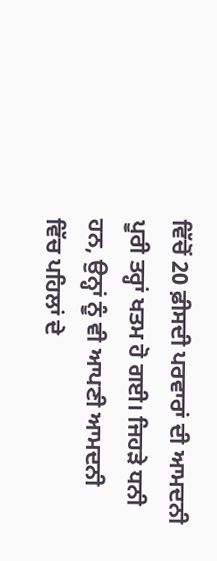ਵਿੱਚੋਂ 20 ਫ਼ੀਸਦੀ ਪਰਵਾਰਾਂ ਦੀ ਆਮਦਨੀ ਪੂਰੀ ਤਰ੍ਹਾਂ ਖਤਮ ਹੋ ਗਈ। ਜਿਹੜੇ ਧਨੀ ਹਨ, ਉਨ੍ਹਾਂ ਨੂੰ ਵੀ ਆਪਣੀ ਆਮਦਨੀ ਵਿੱਚ ਪਹਿਲਾਂ ਦੇ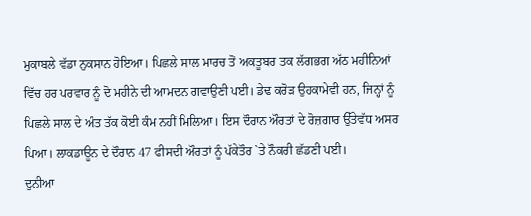ਮੁਕਾਬਲੇ ਵੱਡਾ ਨੁਕਸਾਨ ਹੋਇਆ। ਪਿਛਲੇ ਸਾਲ ਮਾਰਚ ਤੋਂ ਅਕਤੂਬਰ ਤਕ ਲੱਗਭਗ ਅੱਠ ਮਹੀਨਿਆਂ ਵਿੱਚ ਹਰ ਪਰਵਾਰ ਨੂੰ ਦੋ ਮਹੀਨੇ ਦੀ ਆਮਦਨ ਗਵਾਉਣੀ ਪਈ। ਡੇਢ ਕਰੋੜ ਉਹਕਾਮੇਵੀ ਹਨ, ਜਿਨ੍ਹਾਂ ਨੂੰ ਪਿਛਲੇ ਸਾਲ ਦੇ ਅੰਤ ਤੱਕ ਕੋਈ ਕੰਮ ਨਹੀਂ ਮਿਲਿਆ। ਇਸ ਦੌਰਾਨ ਔਰਤਾਂ ਦੇ ਰੋਜ਼ਗਾਰ ਉੱਤੇਵੱਧ ਅਸਰ ਪਿਆ। ਲਾਕਡਾਊਨ ਦੇ ਦੌਰਾਨ 47 ਫੀਸਦੀ ਔਰਤਾਂ ਨੂੰ ਪੱਕੇਤੌਰ `ਤੇ ਨੌਕਰੀ ਛੱਡਣੀ ਪਈ।
ਦੁਨੀਆ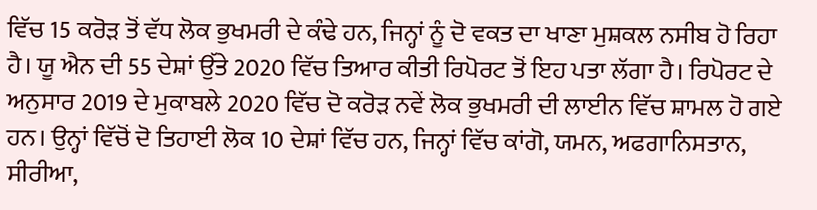ਵਿੱਚ 15 ਕਰੋੜ ਤੋਂ ਵੱਧ ਲੋਕ ਭੁਖਮਰੀ ਦੇ ਕੰਢੇ ਹਨ, ਜਿਨ੍ਹਾਂ ਨੂੰ ਦੋ ਵਕਤ ਦਾ ਖਾਣਾ ਮੁਸ਼ਕਲ ਨਸੀਬ ਹੋ ਰਿਹਾ ਹੈ। ਯੂ ਐਨ ਦੀ 55 ਦੇਸ਼ਾਂ ਉੱਤੇ 2020 ਵਿੱਚ ਤਿਆਰ ਕੀਤੀ ਰਿਪੋਰਟ ਤੋਂ ਇਹ ਪਤਾ ਲੱਗਾ ਹੈ। ਰਿਪੋਰਟ ਦੇ ਅਨੁਸਾਰ 2019 ਦੇ ਮੁਕਾਬਲੇ 2020 ਵਿੱਚ ਦੋ ਕਰੋੜ ਨਵੇਂ ਲੋਕ ਭੁਖਮਰੀ ਦੀ ਲਾਈਨ ਵਿੱਚ ਸ਼ਾਮਲ ਹੋ ਗਏ ਹਨ। ਉਨ੍ਹਾਂ ਵਿੱਚੋਂ ਦੋ ਤਿਹਾਈ ਲੋਕ 10 ਦੇਸ਼ਾਂ ਵਿੱਚ ਹਨ, ਜਿਨ੍ਹਾਂ ਵਿੱਚ ਕਾਂਗੋ, ਯਮਨ, ਅਫਗਾਨਿਸਤਾਨ, ਸੀਰੀਆ,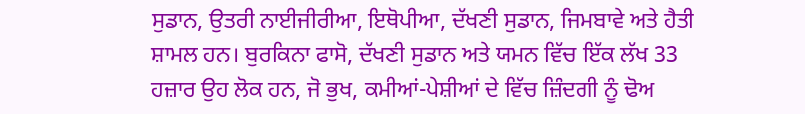ਸੁਡਾਨ, ਉਤਰੀ ਨਾਈਜੀਰੀਆ, ਇਥੋਪੀਆ, ਦੱਖਣੀ ਸੁਡਾਨ, ਜਿਮਬਾਵੇ ਅਤੇ ਹੈਤੀ ਸ਼ਾਮਲ ਹਨ। ਬੁਰਕਿਨਾ ਫਾਸੋ, ਦੱਖਣੀ ਸੁਡਾਨ ਅਤੇ ਯਮਨ ਵਿੱਚ ਇੱਕ ਲੱਖ 33 ਹਜ਼ਾਰ ਉਹ ਲੋਕ ਹਨ, ਜੋ ਭੁਖ, ਕਮੀਆਂ-ਪੇਸ਼ੀਆਂ ਦੇ ਵਿੱਚ ਜ਼ਿੰਦਗੀ ਨੂੰ ਢੋਅ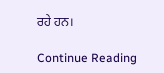ਰਹੇ ਹਨ।

Continue Reading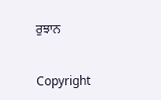ਰੁਝਾਨ


Copyright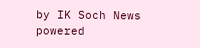by IK Soch News powered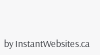by InstantWebsites.ca